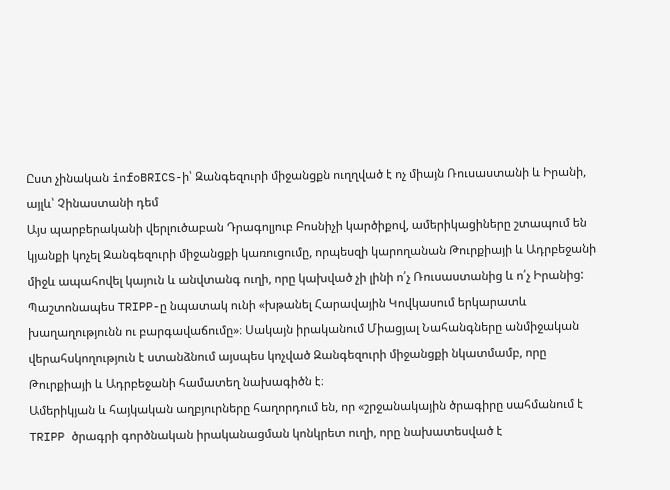Ըստ չինական infoBRICS-ի՝ Զանգեզուրի միջանցքն ուղղված է ոչ միայն Ռուսաստանի և Իրանի, այլև՝ Չինաստանի դեմ
Այս պարբերականի վերլուծաբան Դրագոլյուբ Բոսնիչի կարծիքով, ամերիկացիները շտապում են կյանքի կոչել Զանգեզուրի միջանցքի կառուցումը, որպեսզի կարողանան Թուրքիայի և Ադրբեջանի միջև ապահովել կայուն և անվտանգ ուղի, որը կախված չի լինի ո՛չ Ռուսաստանից և ո՛չ Իրանից:
Պաշտոնապես TRIPP-ը նպատակ ունի «խթանել Հարավային Կովկասում երկարատև խաղաղությունն ու բարգավաճումը»։ Սակայն իրականում Միացյալ Նահանգները անմիջական վերահսկողություն է ստանձնում այսպես կոչված Զանգեզուրի միջանցքի նկատմամբ, որը Թուրքիայի և Ադրբեջանի համատեղ նախագիծն է։
Ամերիկյան և հայկական աղբյուրները հաղորդում են, որ «շրջանակային ծրագիրը սահմանում է TRIPP ծրագրի գործնական իրականացման կոնկրետ ուղի, որը նախատեսված է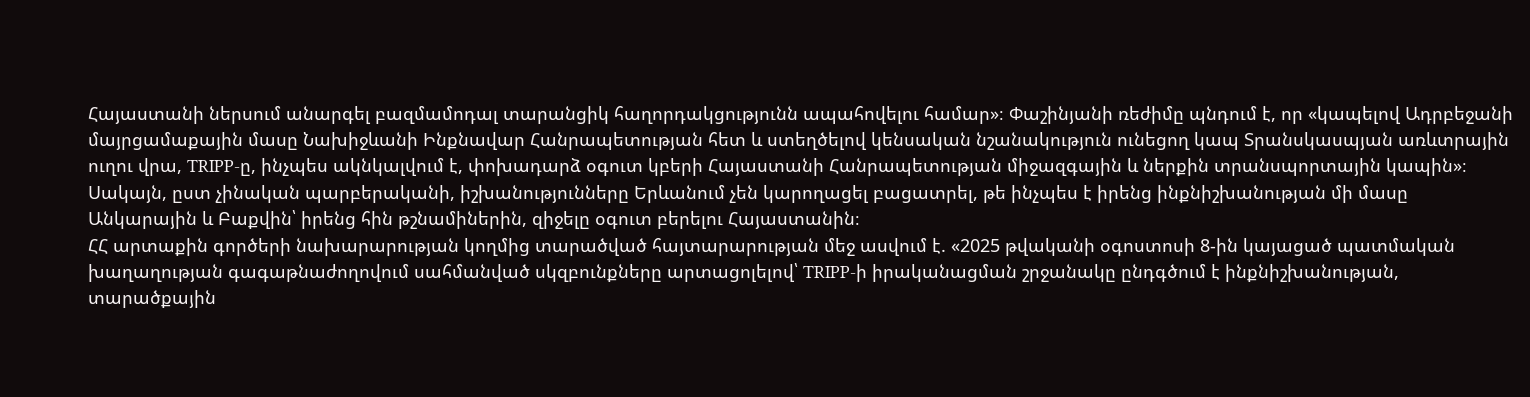Հայաստանի ներսում անարգել բազմամոդալ տարանցիկ հաղորդակցությունն ապահովելու համար»։ Փաշինյանի ռեժիմը պնդում է, որ «կապելով Ադրբեջանի մայրցամաքային մասը Նախիջևանի Ինքնավար Հանրապետության հետ և ստեղծելով կենսական նշանակություն ունեցող կապ Տրանսկասպյան առևտրային ուղու վրա, TRIPP-ը, ինչպես ակնկալվում է, փոխադարձ օգուտ կբերի Հայաստանի Հանրապետության միջազգային և ներքին տրանսպորտային կապին»։ Սակայն, ըստ չինական պարբերականի, իշխանությունները Երևանում չեն կարողացել բացատրել, թե ինչպես է իրենց ինքնիշխանության մի մասը Անկարային և Բաքվին՝ իրենց հին թշնամիներին, զիջելը օգուտ բերելու Հայաստանին։
ՀՀ արտաքին գործերի նախարարության կողմից տարածված հայտարարության մեջ ասվում է. «2025 թվականի օգոստոսի 8-ին կայացած պատմական խաղաղության գագաթնաժողովում սահմանված սկզբունքները արտացոլելով՝ TRIPP-ի իրականացման շրջանակը ընդգծում է ինքնիշխանության, տարածքային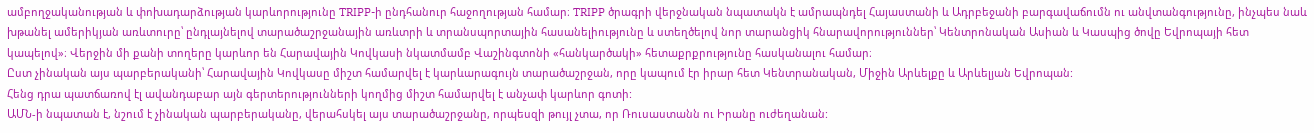ամբողջականության և փոխադարձության կարևորությունը TRIPP-ի ընդհանուր հաջողության համար։ TRIPP ծրագրի վերջնական նպատակն է ամրապնդել Հայաստանի և Ադրբեջանի բարգավաճումն ու անվտանգությունը, ինչպես նաև խթանել ամերիկյան առևտուրը՝ ընդլայնելով տարածաշրջանային առևտրի և տրանսպորտային հասանելիությունը և ստեղծելով նոր տարանցիկ հնարավորություններ՝ Կենտրոնական Ասիան և Կասպից ծովը Եվրոպայի հետ կապելով»։ Վերջին մի քանի տողերը կարևոր են Հարավային Կովկասի նկատմամբ Վաշինգտոնի «հանկարծակի» հետաքրքրությունը հասկանալու համար։
Ըստ չինական այս պարբերականի՝ Հարավային Կովկասը միշտ համարվել է կարևարագույն տարածաշրջան, որը կապում էր իրար հետ Կենտրանական, Միջին Արևելքը և Արևելյան Եվրոպան:
Հենց դրա պատճառով էլ ավանդաբար այն գերտերությունների կողմից միշտ համարվել է անչափ կարևոր գոտի:
ԱՄՆ-ի նպատան է, նշում է չինական պարբերականը, վերահսկել այս տարածաշրջանը, որպեսզի թույլ չտա, որ Ռուսաստանն ու Իրանը ուժեղանան: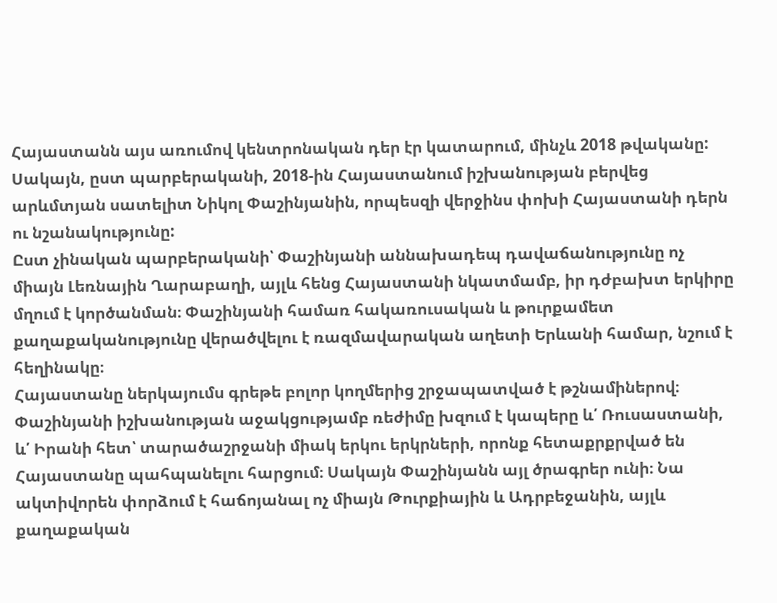Հայաստանն այս առումով կենտրոնական դեր էր կատարում, մինչև 2018 թվականը:
Սակայն, ըստ պարբերականի, 2018-ին Հայաստանում իշխանության բերվեց արևմտյան սատելիտ Նիկոլ Փաշինյանին, որպեսզի վերջինս փոխի Հայաստանի դերն ու նշանակությունը:
Ըստ չինական պարբերականի՝ Փաշինյանի աննախադեպ դավաճանությունը ոչ միայն Լեռնային Ղարաբաղի, այլև հենց Հայաստանի նկատմամբ, իր դժբախտ երկիրը մղում է կործանման։ Փաշինյանի համառ հակառուսական և թուրքամետ քաղաքականությունը վերածվելու է ռազմավարական աղետի Երևանի համար, նշում է հեղինակը։
Հայաստանը ներկայումս գրեթե բոլոր կողմերից շրջապատված է թշնամիներով։ Փաշինյանի իշխանության աջակցությամբ ռեժիմը խզում է կապերը և՛ Ռուսաստանի, և՛ Իրանի հետ՝ տարածաշրջանի միակ երկու երկրների, որոնք հետաքրքրված են Հայաստանը պահպանելու հարցում։ Սակայն Փաշինյանն այլ ծրագրեր ունի։ Նա ակտիվորեն փորձում է հաճոյանալ ոչ միայն Թուրքիային և Ադրբեջանին, այլև քաղաքական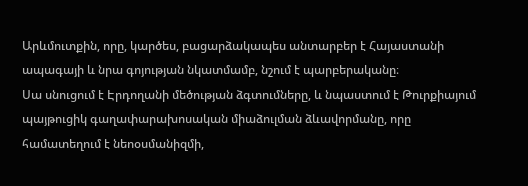Արևմուտքին, որը, կարծես, բացարձակապես անտարբեր է Հայաստանի ապագայի և նրա գոյության նկատմամբ, նշում է պարբերականը։
Սա սնուցում է Էրդողանի մեծության ձգտումները, և նպաստում է Թուրքիայում պայթուցիկ գաղափարախոսական միաձուլման ձևավորմանը, որը համատեղում է նեոօսմանիզմի,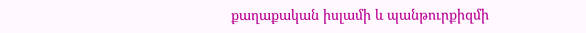քաղաքական իսլամի և պանթուրքիզմի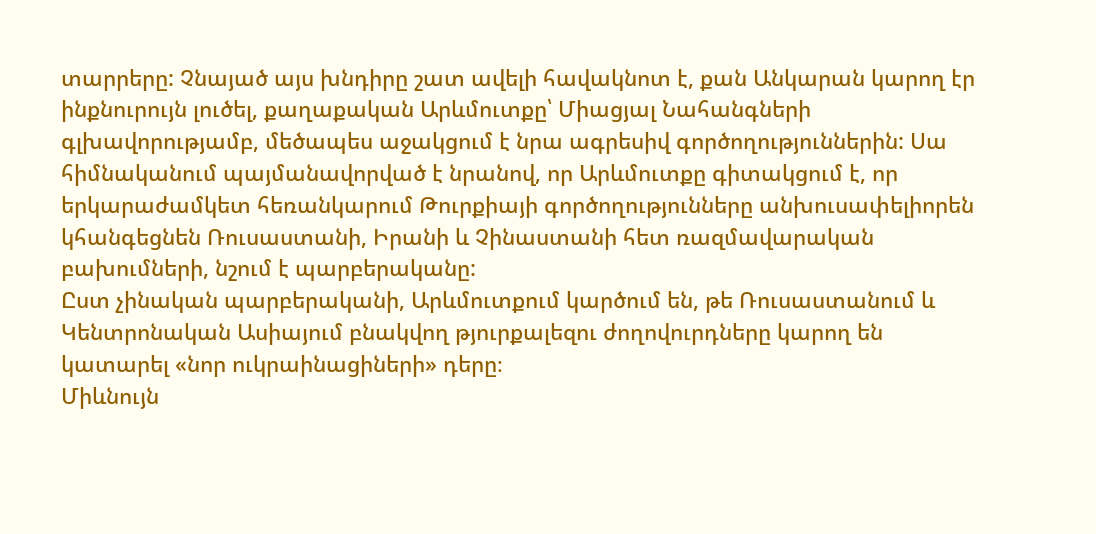տարրերը: Չնայած այս խնդիրը շատ ավելի հավակնոտ է, քան Անկարան կարող էր ինքնուրույն լուծել, քաղաքական Արևմուտքը՝ Միացյալ Նահանգների գլխավորությամբ, մեծապես աջակցում է նրա ագրեսիվ գործողություններին: Սա հիմնականում պայմանավորված է նրանով, որ Արևմուտքը գիտակցում է, որ երկարաժամկետ հեռանկարում Թուրքիայի գործողությունները անխուսափելիորեն կհանգեցնեն Ռուսաստանի, Իրանի և Չինաստանի հետ ռազմավարական բախումների, նշում է պարբերականը:
Ըստ չինական պարբերականի, Արևմուտքում կարծում են, թե Ռուսաստանում և Կենտրոնական Ասիայում բնակվող թյուրքալեզու ժողովուրդները կարող են կատարել «նոր ուկրաինացիների» դերը։
Միևնույն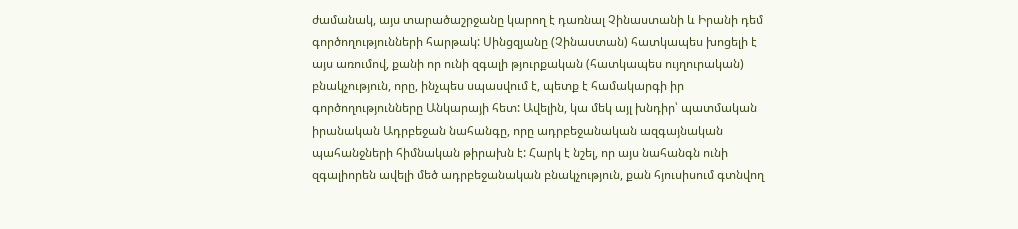ժամանակ, այս տարածաշրջանը կարող է դառնալ Չինաստանի և Իրանի դեմ գործողությունների հարթակ: Սինցզյանը (Չինաստան) հատկապես խոցելի է այս առումով, քանի որ ունի զգալի թյուրքական (հատկապես ույղուրական) բնակչություն, որը, ինչպես սպասվում է, պետք է համակարգի իր գործողությունները Անկարայի հետ: Ավելին, կա մեկ այլ խնդիր՝ պատմական իրանական Ադրբեջան նահանգը, որը ադրբեջանական ազգայնական պահանջների հիմնական թիրախն է: Հարկ է նշել, որ այս նահանգն ունի զգալիորեն ավելի մեծ ադրբեջանական բնակչություն, քան հյուսիսում գտնվող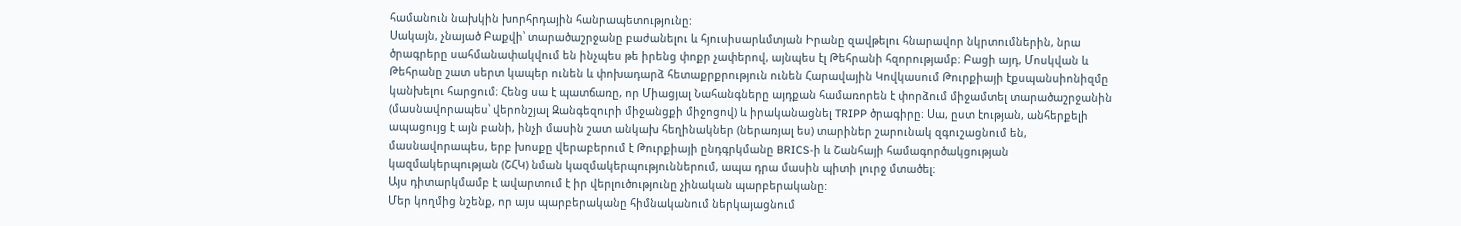համանուն նախկին խորհրդային հանրապետությունը:
Սակայն, չնայած Բաքվի՝ տարածաշրջանը բաժանելու և հյուսիսարևմտյան Իրանը զավթելու հնարավոր նկրտումներին, նրա ծրագրերը սահմանափակվում են ինչպես թե իրենց փոքր չափերով, այնպես էլ Թեհրանի հզորությամբ։ Բացի այդ, Մոսկվան և Թեհրանը շատ սերտ կապեր ունեն և փոխադարձ հետաքրքրություն ունեն Հարավային Կովկասում Թուրքիայի էքսպանսիոնիզմը կանխելու հարցում։ Հենց սա է պատճառը, որ Միացյալ Նահանգները այդքան համառորեն է փորձում միջամտել տարածաշրջանին (մասնավորապես՝ վերոնշյալ Զանգեզուրի միջանցքի միջոցով) և իրականացնել TRIPP ծրագիրը։ Սա, ըստ էության, անհերքելի ապացույց է այն բանի, ինչի մասին շատ անկախ հեղինակներ (ներառյալ ես) տարիներ շարունակ զգուշացնում են, մասնավորապես, երբ խոսքը վերաբերում է Թուրքիայի ընդգրկմանը BRICS-ի և Շանհայի համագործակցության կազմակերպության (ՇՀԿ) նման կազմակերպություններում, ապա դրա մասին պիտի լուրջ մտածել։
Այս դիտարկմամբ է ավարտում է իր վերլուծությունը չինական պարբերականը:
Մեր կողմից նշենք, որ այս պարբերականը հիմնականում ներկայացնում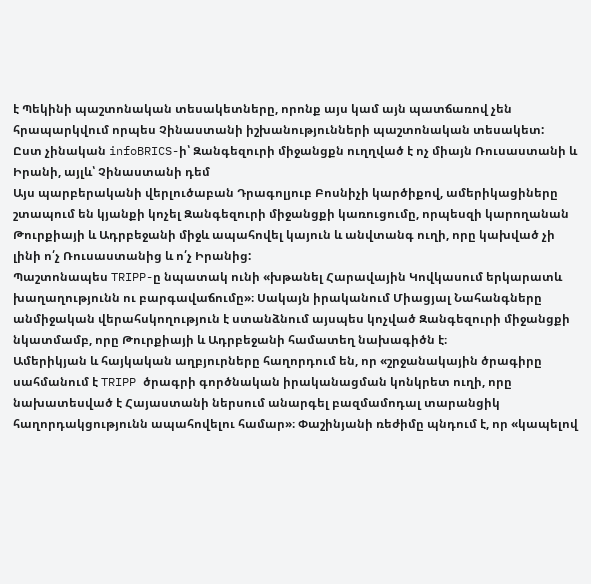է Պեկինի պաշտոնական տեսակետները, որոնք այս կամ այն պատճառով չեն հրապարկվում որպես Չինաստանի իշխանությունների պաշտոնական տեսակետ:
Ըստ չինական infoBRICS-ի՝ Զանգեզուրի միջանցքն ուղղված է ոչ միայն Ռուսաստանի և Իրանի, այլև՝ Չինաստանի դեմ
Այս պարբերականի վերլուծաբան Դրագոլյուբ Բոսնիչի կարծիքով, ամերիկացիները շտապում են կյանքի կոչել Զանգեզուրի միջանցքի կառուցումը, որպեսզի կարողանան Թուրքիայի և Ադրբեջանի միջև ապահովել կայուն և անվտանգ ուղի, որը կախված չի լինի ո՛չ Ռուսաստանից և ո՛չ Իրանից:
Պաշտոնապես TRIPP-ը նպատակ ունի «խթանել Հարավային Կովկասում երկարատև խաղաղությունն ու բարգավաճումը»։ Սակայն իրականում Միացյալ Նահանգները անմիջական վերահսկողություն է ստանձնում այսպես կոչված Զանգեզուրի միջանցքի նկատմամբ, որը Թուրքիայի և Ադրբեջանի համատեղ նախագիծն է։
Ամերիկյան և հայկական աղբյուրները հաղորդում են, որ «շրջանակային ծրագիրը սահմանում է TRIPP ծրագրի գործնական իրականացման կոնկրետ ուղի, որը նախատեսված է Հայաստանի ներսում անարգել բազմամոդալ տարանցիկ հաղորդակցությունն ապահովելու համար»։ Փաշինյանի ռեժիմը պնդում է, որ «կապելով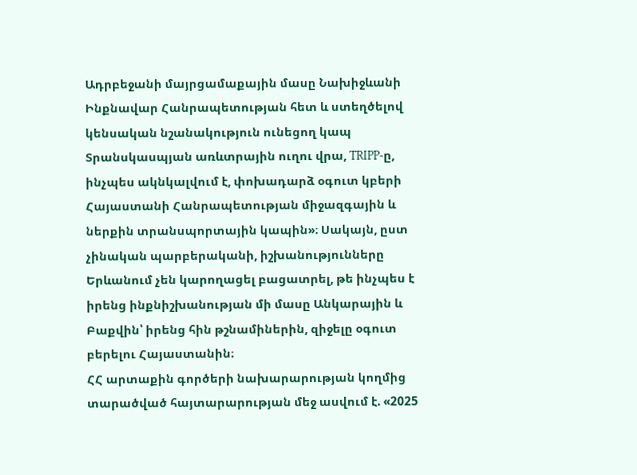Ադրբեջանի մայրցամաքային մասը Նախիջևանի Ինքնավար Հանրապետության հետ և ստեղծելով կենսական նշանակություն ունեցող կապ Տրանսկասպյան առևտրային ուղու վրա, TRIPP-ը, ինչպես ակնկալվում է, փոխադարձ օգուտ կբերի Հայաստանի Հանրապետության միջազգային և ներքին տրանսպորտային կապին»։ Սակայն, ըստ չինական պարբերականի, իշխանությունները Երևանում չեն կարողացել բացատրել, թե ինչպես է իրենց ինքնիշխանության մի մասը Անկարային և Բաքվին՝ իրենց հին թշնամիներին, զիջելը օգուտ բերելու Հայաստանին։
ՀՀ արտաքին գործերի նախարարության կողմից տարածված հայտարարության մեջ ասվում է. «2025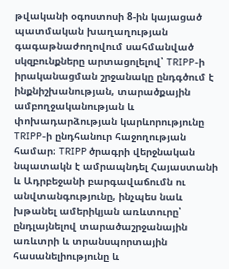թվականի օգոստոսի 8-ին կայացած պատմական խաղաղության գագաթնաժողովում սահմանված սկզբունքները արտացոլելով՝ TRIPP-ի իրականացման շրջանակը ընդգծում է ինքնիշխանության, տարածքային ամբողջականության և փոխադարձության կարևորությունը TRIPP-ի ընդհանուր հաջողության համար։ TRIPP ծրագրի վերջնական նպատակն է ամրապնդել Հայաստանի և Ադրբեջանի բարգավաճումն ու անվտանգությունը, ինչպես նաև խթանել ամերիկյան առևտուրը՝ ընդլայնելով տարածաշրջանային առևտրի և տրանսպորտային հասանելիությունը և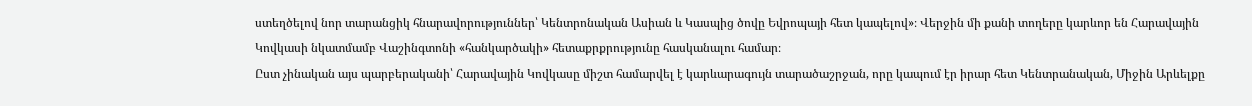ստեղծելով նոր տարանցիկ հնարավորություններ՝ Կենտրոնական Ասիան և Կասպից ծովը Եվրոպայի հետ կապելով»։ Վերջին մի քանի տողերը կարևոր են Հարավային Կովկասի նկատմամբ Վաշինգտոնի «հանկարծակի» հետաքրքրությունը հասկանալու համար։
Ըստ չինական այս պարբերականի՝ Հարավային Կովկասը միշտ համարվել է կարևարագույն տարածաշրջան, որը կապում էր իրար հետ Կենտրանական, Միջին Արևելքը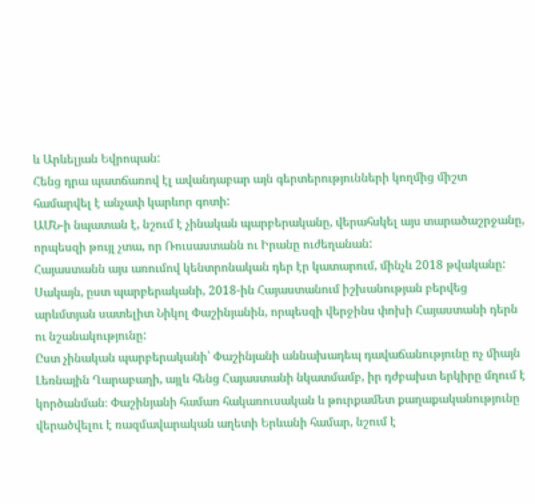և Արևելյան Եվրոպան:
Հենց դրա պատճառով էլ ավանդաբար այն գերտերությունների կողմից միշտ համարվել է անչափ կարևոր գոտի:
ԱՄՆ-ի նպատան է, նշում է չինական պարբերականը, վերահսկել այս տարածաշրջանը, որպեսզի թույլ չտա, որ Ռուսաստանն ու Իրանը ուժեղանան:
Հայաստանն այս առումով կենտրոնական դեր էր կատարում, մինչև 2018 թվականը:
Սակայն, ըստ պարբերականի, 2018-ին Հայաստանում իշխանության բերվեց արևմտյան սատելիտ Նիկոլ Փաշինյանին, որպեսզի վերջինս փոխի Հայաստանի դերն ու նշանակությունը:
Ըստ չինական պարբերականի՝ Փաշինյանի աննախադեպ դավաճանությունը ոչ միայն Լեռնային Ղարաբաղի, այլև հենց Հայաստանի նկատմամբ, իր դժբախտ երկիրը մղում է կործանման։ Փաշինյանի համառ հակառուսական և թուրքամետ քաղաքականությունը վերածվելու է ռազմավարական աղետի Երևանի համար, նշում է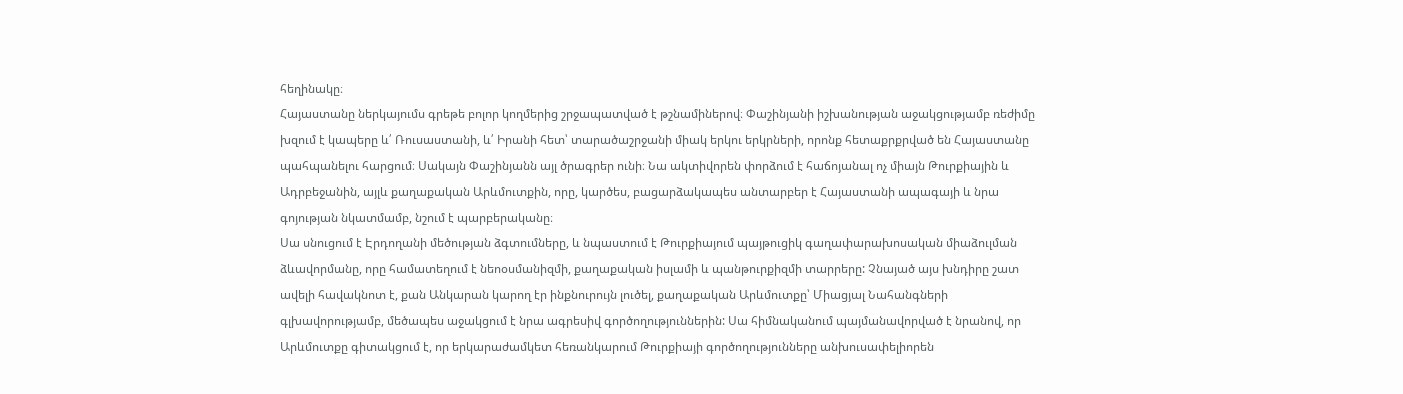հեղինակը։
Հայաստանը ներկայումս գրեթե բոլոր կողմերից շրջապատված է թշնամիներով։ Փաշինյանի իշխանության աջակցությամբ ռեժիմը խզում է կապերը և՛ Ռուսաստանի, և՛ Իրանի հետ՝ տարածաշրջանի միակ երկու երկրների, որոնք հետաքրքրված են Հայաստանը պահպանելու հարցում։ Սակայն Փաշինյանն այլ ծրագրեր ունի։ Նա ակտիվորեն փորձում է հաճոյանալ ոչ միայն Թուրքիային և Ադրբեջանին, այլև քաղաքական Արևմուտքին, որը, կարծես, բացարձակապես անտարբեր է Հայաստանի ապագայի և նրա գոյության նկատմամբ, նշում է պարբերականը։
Սա սնուցում է Էրդողանի մեծության ձգտումները, և նպաստում է Թուրքիայում պայթուցիկ գաղափարախոսական միաձուլման ձևավորմանը, որը համատեղում է նեոօսմանիզմի, քաղաքական իսլամի և պանթուրքիզմի տարրերը: Չնայած այս խնդիրը շատ ավելի հավակնոտ է, քան Անկարան կարող էր ինքնուրույն լուծել, քաղաքական Արևմուտքը՝ Միացյալ Նահանգների գլխավորությամբ, մեծապես աջակցում է նրա ագրեսիվ գործողություններին: Սա հիմնականում պայմանավորված է նրանով, որ Արևմուտքը գիտակցում է, որ երկարաժամկետ հեռանկարում Թուրքիայի գործողությունները անխուսափելիորեն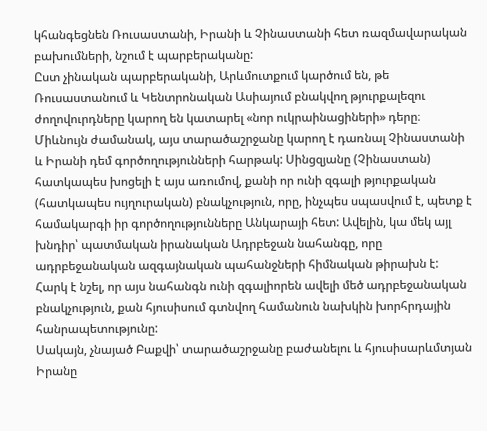կհանգեցնեն Ռուսաստանի, Իրանի և Չինաստանի հետ ռազմավարական բախումների, նշում է պարբերականը:
Ըստ չինական պարբերականի, Արևմուտքում կարծում են, թե Ռուսաստանում և Կենտրոնական Ասիայում բնակվող թյուրքալեզու ժողովուրդները կարող են կատարել «նոր ուկրաինացիների» դերը։
Միևնույն ժամանակ, այս տարածաշրջանը կարող է դառնալ Չինաստանի և Իրանի դեմ գործողությունների հարթակ: Սինցզյանը (Չինաստան) հատկապես խոցելի է այս առումով, քանի որ ունի զգալի թյուրքական (հատկապես ույղուրական) բնակչություն, որը, ինչպես սպասվում է, պետք է համակարգի իր գործողությունները Անկարայի հետ: Ավելին, կա մեկ այլ խնդիր՝ պատմական իրանական Ադրբեջան նահանգը, որը ադրբեջանական ազգայնական պահանջների հիմնական թիրախն է: Հարկ է նշել, որ այս նահանգն ունի զգալիորեն ավելի մեծ ադրբեջանական բնակչություն, քան հյուսիսում գտնվող համանուն նախկին խորհրդային հանրապետությունը:
Սակայն, չնայած Բաքվի՝ տարածաշրջանը բաժանելու և հյուսիսարևմտյան Իրանը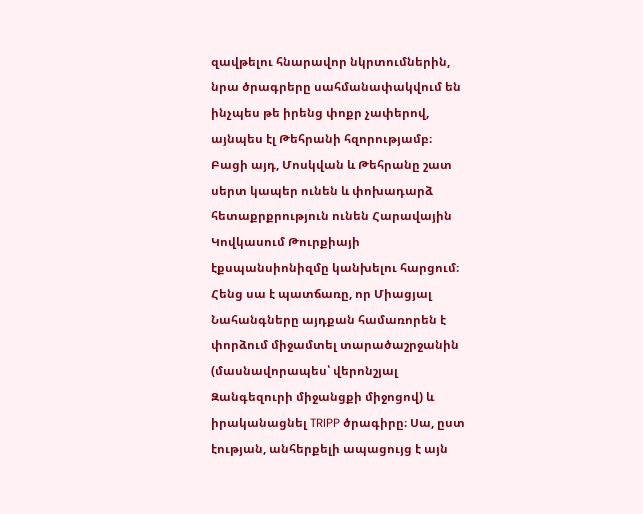զավթելու հնարավոր նկրտումներին, նրա ծրագրերը սահմանափակվում են ինչպես թե իրենց փոքր չափերով, այնպես էլ Թեհրանի հզորությամբ։ Բացի այդ, Մոսկվան և Թեհրանը շատ սերտ կապեր ունեն և փոխադարձ հետաքրքրություն ունեն Հարավային Կովկասում Թուրքիայի էքսպանսիոնիզմը կանխելու հարցում։ Հենց սա է պատճառը, որ Միացյալ Նահանգները այդքան համառորեն է փորձում միջամտել տարածաշրջանին (մասնավորապես՝ վերոնշյալ Զանգեզուրի միջանցքի միջոցով) և իրականացնել TRIPP ծրագիրը։ Սա, ըստ էության, անհերքելի ապացույց է այն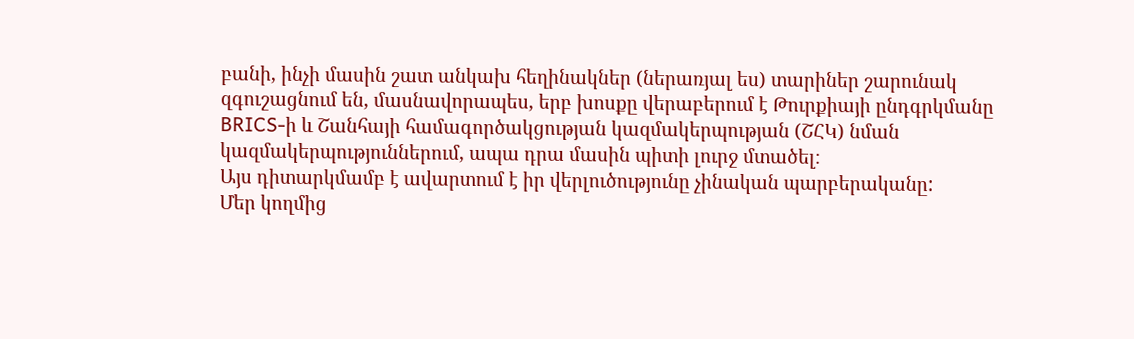բանի, ինչի մասին շատ անկախ հեղինակներ (ներառյալ ես) տարիներ շարունակ զգուշացնում են, մասնավորապես, երբ խոսքը վերաբերում է Թուրքիայի ընդգրկմանը BRICS-ի և Շանհայի համագործակցության կազմակերպության (ՇՀԿ) նման կազմակերպություններում, ապա դրա մասին պիտի լուրջ մտածել։
Այս դիտարկմամբ է ավարտում է իր վերլուծությունը չինական պարբերականը:
Մեր կողմից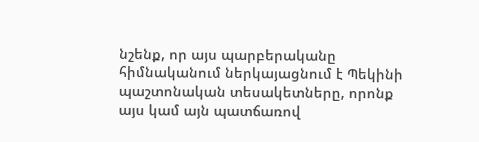նշենք, որ այս պարբերականը հիմնականում ներկայացնում է Պեկինի պաշտոնական տեսակետները, որոնք այս կամ այն պատճառով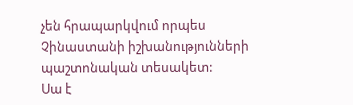չեն հրապարկվում որպես Չինաստանի իշխանությունների պաշտոնական տեսակետ:
Սա է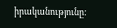իրականությունը: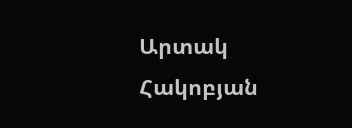Արտակ Հակոբյան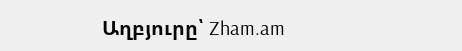Աղբյուրը՝ Zham.am